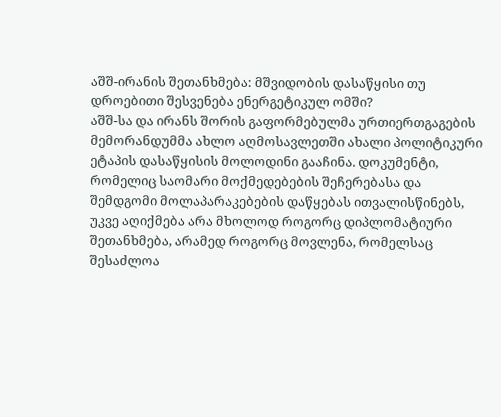აშშ-ირანის შეთანხმება: მშვიდობის დასაწყისი თუ დროებითი შესვენება ენერგეტიკულ ომში?
აშშ-სა და ირანს შორის გაფორმებულმა ურთიერთგაგების მემორანდუმმა ახლო აღმოსავლეთში ახალი პოლიტიკური ეტაპის დასაწყისის მოლოდინი გააჩინა. დოკუმენტი, რომელიც საომარი მოქმედებების შეჩერებასა და შემდგომი მოლაპარაკებების დაწყებას ითვალისწინებს, უკვე აღიქმება არა მხოლოდ როგორც დიპლომატიური შეთანხმება, არამედ როგორც მოვლენა, რომელსაც შესაძლოა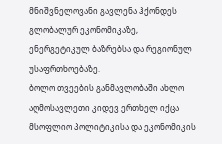მნიშვნელოვანი გავლენა ჰქონდეს გლობალურ ეკონომიკაზე, ენერგეტიკულ ბაზრებსა და რეგიონულ უსაფრთხოებაზე.
ბოლო თვეების განმავლობაში ახლო აღმოსავლეთი კიდევ ერთხელ იქცა მსოფლიო პოლიტიკისა და ეკონომიკის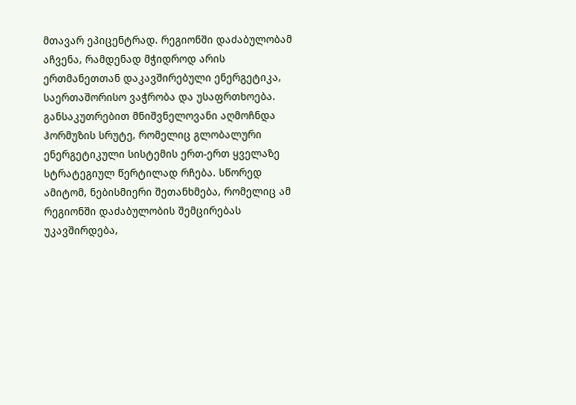მთავარ ეპიცენტრად. რეგიონში დაძაბულობამ აჩვენა, რამდენად მჭიდროდ არის ერთმანეთთან დაკავშირებული ენერგეტიკა, საერთაშორისო ვაჭრობა და უსაფრთხოება. განსაკუთრებით მნიშვნელოვანი აღმოჩნდა ჰორმუზის სრუტე, რომელიც გლობალური ენერგეტიკული სისტემის ერთ-ერთ ყველაზე სტრატეგიულ წერტილად რჩება. სწორედ ამიტომ, ნებისმიერი შეთანხმება, რომელიც ამ რეგიონში დაძაბულობის შემცირებას უკავშირდება,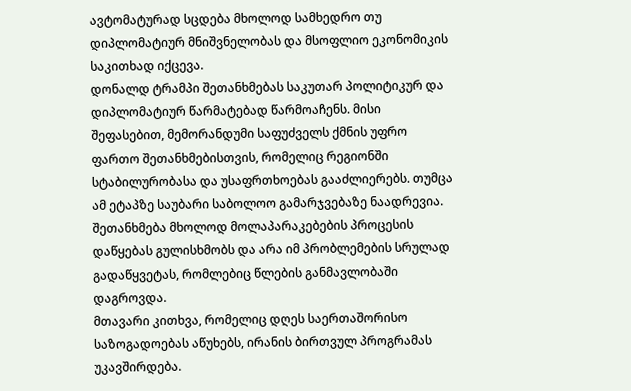ავტომატურად სცდება მხოლოდ სამხედრო თუ დიპლომატიურ მნიშვნელობას და მსოფლიო ეკონომიკის საკითხად იქცევა.
დონალდ ტრამპი შეთანხმებას საკუთარ პოლიტიკურ და დიპლომატიურ წარმატებად წარმოაჩენს. მისი შეფასებით, მემორანდუმი საფუძველს ქმნის უფრო ფართო შეთანხმებისთვის, რომელიც რეგიონში სტაბილურობასა და უსაფრთხოებას გააძლიერებს. თუმცა ამ ეტაპზე საუბარი საბოლოო გამარჯვებაზე ნაადრევია. შეთანხმება მხოლოდ მოლაპარაკებების პროცესის დაწყებას გულისხმობს და არა იმ პრობლემების სრულად გადაწყვეტას, რომლებიც წლების განმავლობაში დაგროვდა.
მთავარი კითხვა, რომელიც დღეს საერთაშორისო საზოგადოებას აწუხებს, ირანის ბირთვულ პროგრამას უკავშირდება.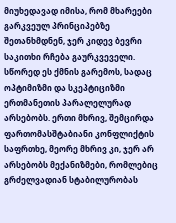მიუხედავად იმისა, რომ მხარეები გარკვეულ პრინციპებზე შეთანხმდნენ, ჯერ კიდევ ბევრი საკითხი რჩება გაურკვეველი. სწორედ ეს ქმნის გარემოს, სადაც ოპტიმიზმი და სკეპტიციზმი ერთმანეთის პარალელურად არსებობს. ერთი მხრივ, შემცირდა ფართომასშტაბიანი კონფლიქტის საფრთხე, მეორე მხრივ კი, ჯერ არ არსებობს მექანიზმები, რომლებიც გრძელვადიან სტაბილურობას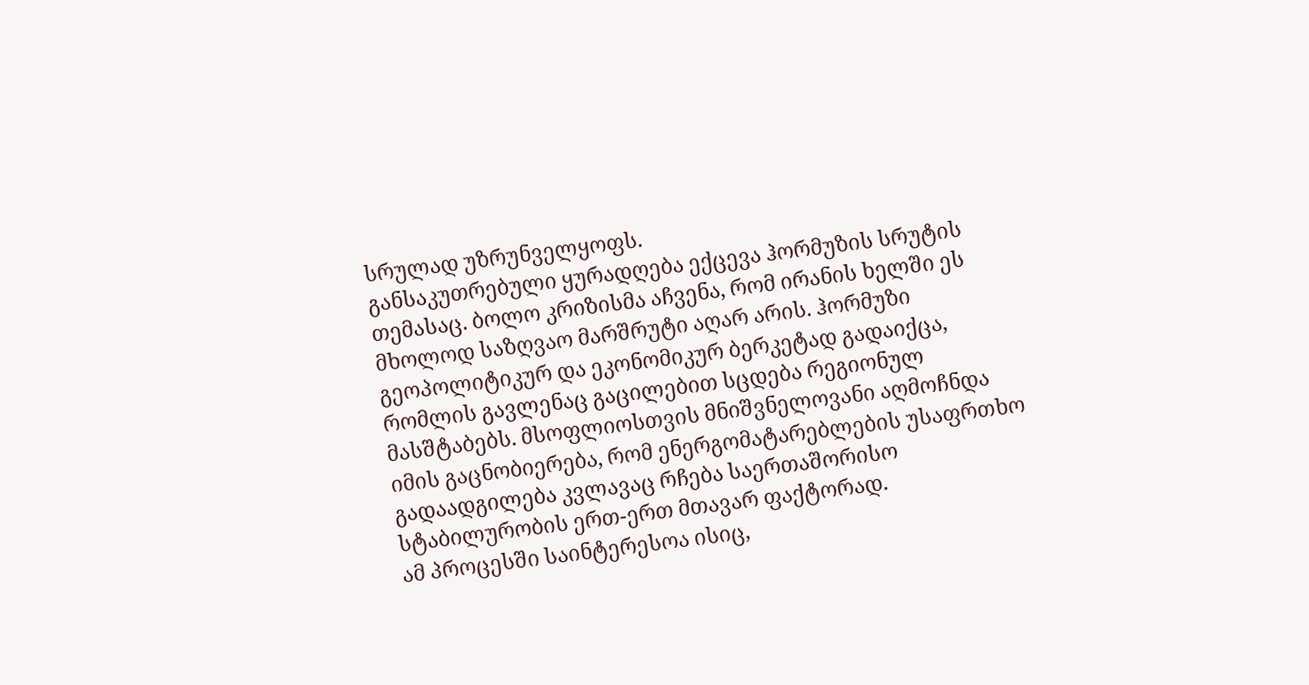სრულად უზრუნველყოფს.
განსაკუთრებული ყურადღება ექცევა ჰორმუზის სრუტის თემასაც. ბოლო კრიზისმა აჩვენა, რომ ირანის ხელში ეს მხოლოდ საზღვაო მარშრუტი აღარ არის. ჰორმუზი გეოპოლიტიკურ და ეკონომიკურ ბერკეტად გადაიქცა, რომლის გავლენაც გაცილებით სცდება რეგიონულ მასშტაბებს. მსოფლიოსთვის მნიშვნელოვანი აღმოჩნდა იმის გაცნობიერება, რომ ენერგომატარებლების უსაფრთხო გადაადგილება კვლავაც რჩება საერთაშორისო სტაბილურობის ერთ-ერთ მთავარ ფაქტორად.
ამ პროცესში საინტერესოა ისიც,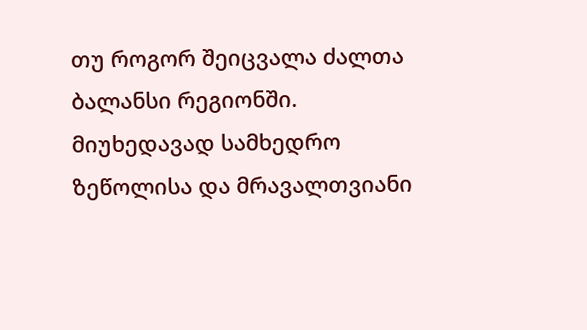თუ როგორ შეიცვალა ძალთა ბალანსი რეგიონში. მიუხედავად სამხედრო ზეწოლისა და მრავალთვიანი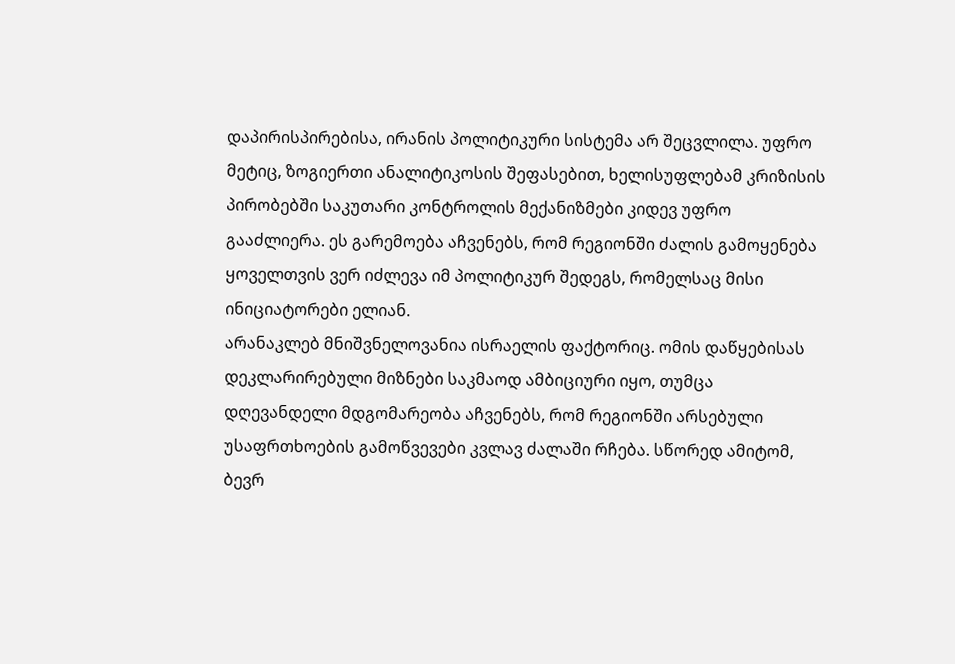დაპირისპირებისა, ირანის პოლიტიკური სისტემა არ შეცვლილა. უფრო მეტიც, ზოგიერთი ანალიტიკოსის შეფასებით, ხელისუფლებამ კრიზისის პირობებში საკუთარი კონტროლის მექანიზმები კიდევ უფრო გააძლიერა. ეს გარემოება აჩვენებს, რომ რეგიონში ძალის გამოყენება ყოველთვის ვერ იძლევა იმ პოლიტიკურ შედეგს, რომელსაც მისი ინიციატორები ელიან.
არანაკლებ მნიშვნელოვანია ისრაელის ფაქტორიც. ომის დაწყებისას დეკლარირებული მიზნები საკმაოდ ამბიციური იყო, თუმცა დღევანდელი მდგომარეობა აჩვენებს, რომ რეგიონში არსებული უსაფრთხოების გამოწვევები კვლავ ძალაში რჩება. სწორედ ამიტომ, ბევრ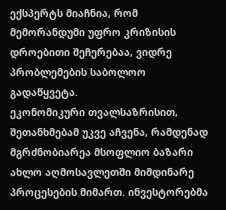ექსპერტს მიაჩნია, რომ მემორანდუმი უფრო კრიზისის დროებითი შეჩერებაა, ვიდრე პრობლემების საბოლოო გადაწყვეტა.
ეკონომიკური თვალსაზრისით, შეთანხმებამ უკვე აჩვენა, რამდენად მგრძნობიარეა მსოფლიო ბაზარი ახლო აღმოსავლეთში მიმდინარე პროცესების მიმართ. ინვესტორებმა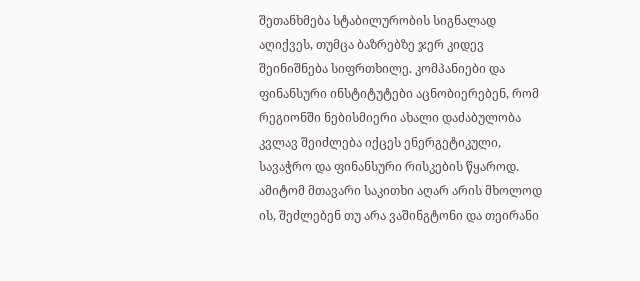შეთანხმება სტაბილურობის სიგნალად აღიქვეს, თუმცა ბაზრებზე ჯერ კიდევ შეინიშნება სიფრთხილე. კომპანიები და ფინანსური ინსტიტუტები აცნობიერებენ, რომ რეგიონში ნებისმიერი ახალი დაძაბულობა კვლავ შეიძლება იქცეს ენერგეტიკული, სავაჭრო და ფინანსური რისკების წყაროდ.
ამიტომ მთავარი საკითხი აღარ არის მხოლოდ ის, შეძლებენ თუ არა ვაშინგტონი და თეირანი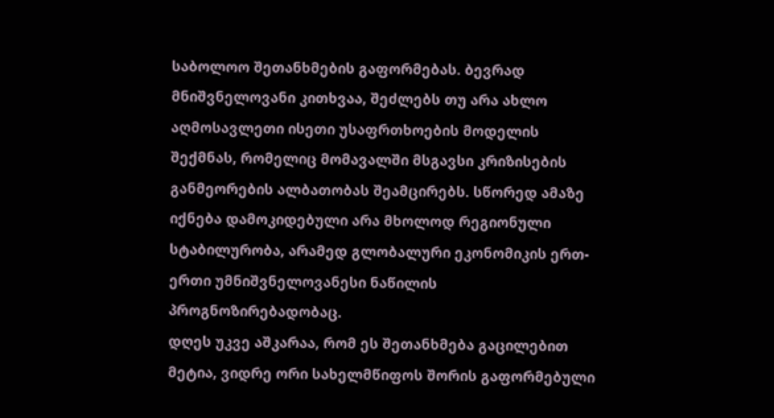საბოლოო შეთანხმების გაფორმებას. ბევრად მნიშვნელოვანი კითხვაა, შეძლებს თუ არა ახლო აღმოსავლეთი ისეთი უსაფრთხოების მოდელის შექმნას, რომელიც მომავალში მსგავსი კრიზისების განმეორების ალბათობას შეამცირებს. სწორედ ამაზე იქნება დამოკიდებული არა მხოლოდ რეგიონული სტაბილურობა, არამედ გლობალური ეკონომიკის ერთ-ერთი უმნიშვნელოვანესი ნაწილის პროგნოზირებადობაც.
დღეს უკვე აშკარაა, რომ ეს შეთანხმება გაცილებით მეტია, ვიდრე ორი სახელმწიფოს შორის გაფორმებული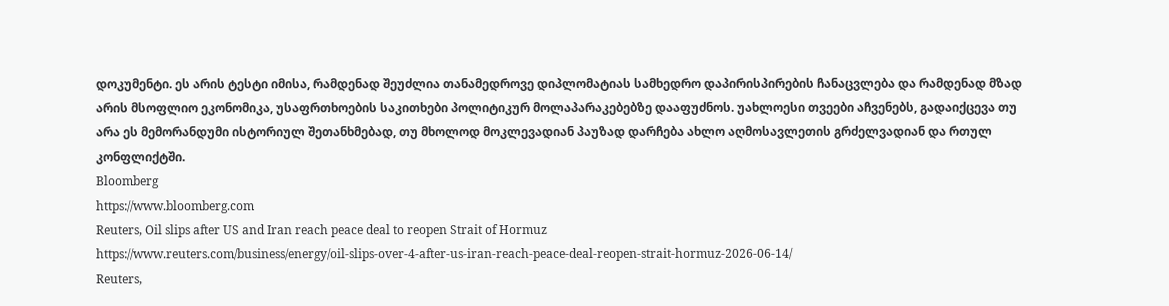დოკუმენტი. ეს არის ტესტი იმისა, რამდენად შეუძლია თანამედროვე დიპლომატიას სამხედრო დაპირისპირების ჩანაცვლება და რამდენად მზად არის მსოფლიო ეკონომიკა, უსაფრთხოების საკითხები პოლიტიკურ მოლაპარაკებებზე დააფუძნოს. უახლოესი თვეები აჩვენებს, გადაიქცევა თუ არა ეს მემორანდუმი ისტორიულ შეთანხმებად, თუ მხოლოდ მოკლევადიან პაუზად დარჩება ახლო აღმოსავლეთის გრძელვადიან და რთულ კონფლიქტში.
Bloomberg
https://www.bloomberg.com
Reuters, Oil slips after US and Iran reach peace deal to reopen Strait of Hormuz
https://www.reuters.com/business/energy/oil-slips-over-4-after-us-iran-reach-peace-deal-reopen-strait-hormuz-2026-06-14/
Reuters,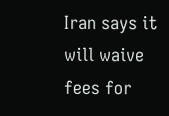Iran says it will waive fees for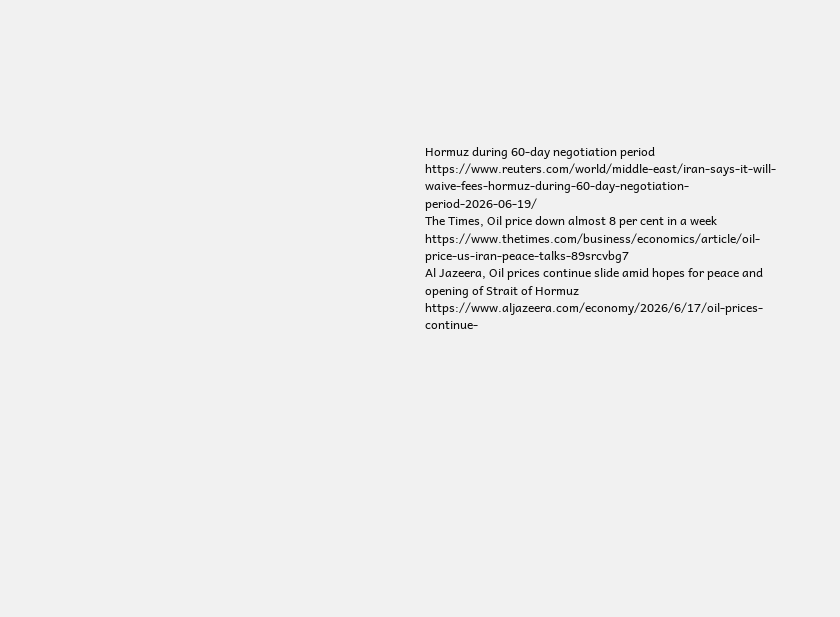Hormuz during 60-day negotiation period
https://www.reuters.com/world/middle-east/iran-says-it-will-waive-fees-hormuz-during-60-day-negotiation-period-2026-06-19/
The Times, Oil price down almost 8 per cent in a week
https://www.thetimes.com/business/economics/article/oil-price-us-iran-peace-talks-89srcvbg7
Al Jazeera, Oil prices continue slide amid hopes for peace and opening of Strait of Hormuz
https://www.aljazeera.com/economy/2026/6/17/oil-prices-continue-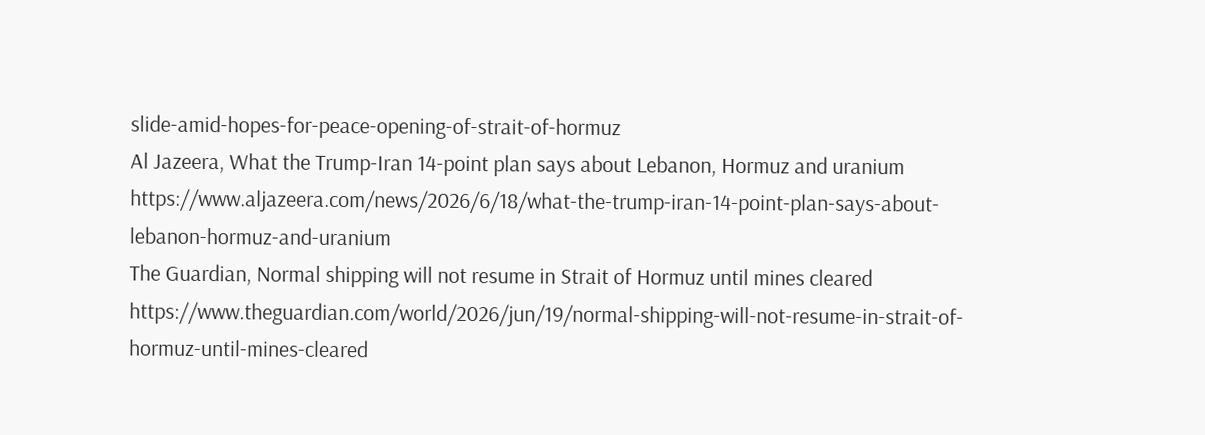slide-amid-hopes-for-peace-opening-of-strait-of-hormuz
Al Jazeera, What the Trump-Iran 14-point plan says about Lebanon, Hormuz and uranium
https://www.aljazeera.com/news/2026/6/18/what-the-trump-iran-14-point-plan-says-about-lebanon-hormuz-and-uranium
The Guardian, Normal shipping will not resume in Strait of Hormuz until mines cleared
https://www.theguardian.com/world/2026/jun/19/normal-shipping-will-not-resume-in-strait-of-hormuz-until-mines-cleared